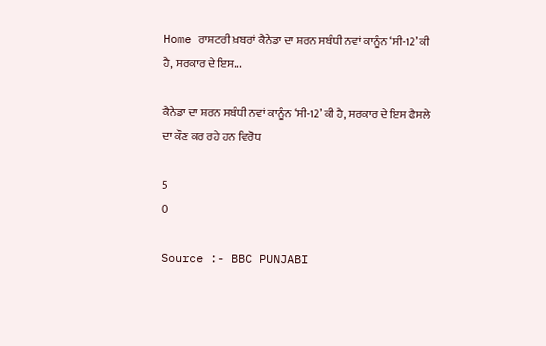Home ਰਾਸ਼ਟਰੀ ਖ਼ਬਰਾਂ ਕੈਨੇਡਾ ਦਾ ਸ਼ਰਨ ਸਬੰਧੀ ਨਵਾਂ ਕਾਨੂੰਨ ‘ਸੀ-12’ ਕੀ ਹੈ, ਸਰਕਾਰ ਦੇ ਇਸ...

ਕੈਨੇਡਾ ਦਾ ਸ਼ਰਨ ਸਬੰਧੀ ਨਵਾਂ ਕਾਨੂੰਨ ‘ਸੀ-12’ ਕੀ ਹੈ, ਸਰਕਾਰ ਦੇ ਇਸ ਫੈਸਲੇ ਦਾ ਕੌਣ ਕਰ ਰਹੇ ਹਨ ਵਿਰੋਧ

5
0

Source :- BBC PUNJABI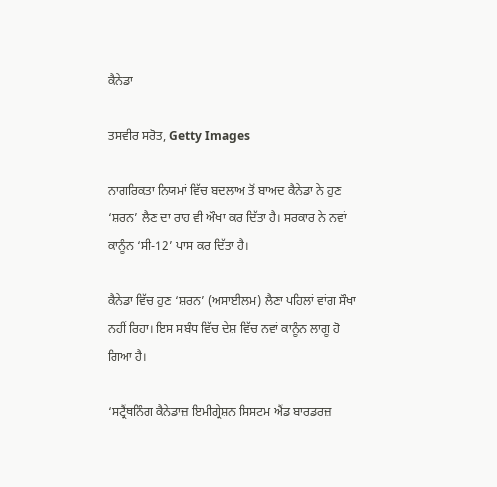ਕੈਨੇਡਾ

ਤਸਵੀਰ ਸਰੋਤ, Getty Images

ਨਾਗਰਿਕਤਾ ਨਿਯਮਾਂ ਵਿੱਚ ਬਦਲਾਅ ਤੋਂ ਬਾਅਦ ਕੈਨੇਡਾ ਨੇ ਹੁਣ ‘ਸ਼ਰਨ’ ਲੈਣ ਦਾ ਰਾਹ ਵੀ ਔਖਾ ਕਰ ਦਿੱਤਾ ਹੈ। ਸਰਕਾਰ ਨੇ ਨਵਾਂ ਕਾਨੂੰਨ ‘ਸੀ-12’ ਪਾਸ ਕਰ ਦਿੱਤਾ ਹੈ।

ਕੈਨੇਡਾ ਵਿੱਚ ਹੁਣ ‘ਸ਼ਰਨ’ (ਅਸਾਈਲਮ) ਲੈਣਾ ਪਹਿਲਾਂ ਵਾਂਗ ਸੌਖਾ ਨਹੀਂ ਰਿਹਾ। ਇਸ ਸਬੰਧ ਵਿੱਚ ਦੇਸ਼ ਵਿੱਚ ਨਵਾਂ ਕਾਨੂੰਨ ਲਾਗੂ ਹੋ ਗਿਆ ਹੈ।

‘ਸਟ੍ਰੈਂਥਨਿੰਗ ਕੈਨੇਡਾਜ਼ ਇਮੀਗ੍ਰੇਸ਼ਨ ਸਿਸਟਮ ਐਂਡ ਬਾਰਡਰਜ਼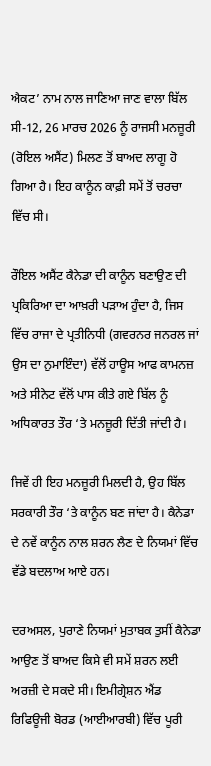ਐਕਟ’ ਨਾਮ ਨਾਲ ਜਾਣਿਆ ਜਾਣ ਵਾਲਾ ਬਿੱਲ ਸੀ-12, 26 ਮਾਰਚ 2026 ਨੂੰ ਰਾਜਸੀ ਮਨਜ਼ੂਰੀ (ਰੋਇਲ ਅਸੈਂਟ) ਮਿਲਣ ਤੋਂ ਬਾਅਦ ਲਾਗੂ ਹੋ ਗਿਆ ਹੈ। ਇਹ ਕਾਨੂੰਨ ਕਾਫ਼ੀ ਸਮੇਂ ਤੋਂ ਚਰਚਾ ਵਿੱਚ ਸੀ।

ਰੌਇਲ ਅਸੈਂਟ ਕੈਨੇਡਾ ਦੀ ਕਾਨੂੰਨ ਬਣਾਉਣ ਦੀ ਪ੍ਰਕਿਰਿਆ ਦਾ ਆਖ਼ਰੀ ਪੜਾਅ ਹੁੰਦਾ ਹੈ, ਜਿਸ ਵਿੱਚ ਰਾਜਾ ਦੇ ਪ੍ਰਤੀਨਿਧੀ (ਗਵਰਨਰ ਜਨਰਲ ਜਾਂ ਉਸ ਦਾ ਨੁਮਾਇੰਦਾ) ਵੱਲੋਂ ਹਾਊਸ ਆਫ ਕਾਮਨਜ਼ ਅਤੇ ਸੀਨੇਟ ਵੱਲੋਂ ਪਾਸ ਕੀਤੇ ਗਏ ਬਿੱਲ ਨੂੰ ਅਧਿਕਾਰਤ ਤੌਰ ‘ਤੇ ਮਨਜ਼ੂਰੀ ਦਿੱਤੀ ਜਾਂਦੀ ਹੈ।

ਜਿਵੇਂ ਹੀ ਇਹ ਮਨਜ਼ੂਰੀ ਮਿਲਦੀ ਹੈ, ਉਹ ਬਿੱਲ ਸਰਕਾਰੀ ਤੌਰ ‘ਤੇ ਕਾਨੂੰਨ ਬਣ ਜਾਂਦਾ ਹੈ। ਕੈਨੇਡਾ ਦੇ ਨਵੇਂ ਕਾਨੂੰਨ ਨਾਲ ਸ਼ਰਨ ਲੈਣ ਦੇ ਨਿਯਮਾਂ ਵਿੱਚ ਵੱਡੇ ਬਦਲਾਅ ਆਏ ਹਨ।

ਦਰਅਸਲ, ਪੁਰਾਣੇ ਨਿਯਮਾਂ ਮੁਤਾਬਕ ਤੁਸੀਂ ਕੈਨੇਡਾ ਆਉਣ ਤੋਂ ਬਾਅਦ ਕਿਸੇ ਵੀ ਸਮੇਂ ਸ਼ਰਨ ਲਈ ਅਰਜ਼ੀ ਦੇ ਸਕਦੇ ਸੀ। ਇਮੀਗ੍ਰੇਸ਼ਨ ਐਂਡ ਰਿਫਿਊਜੀ ਬੋਰਡ (ਆਈਆਰਬੀ) ਵਿੱਚ ਪੂਰੀ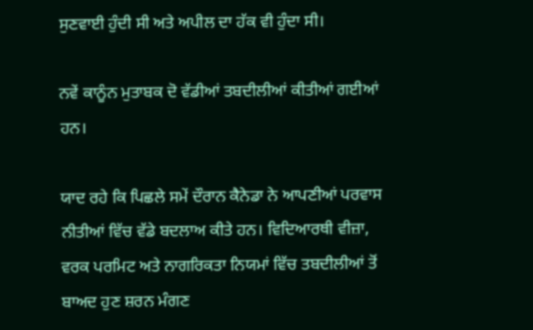ਸੁਣਵਾਈ ਹੁੰਦੀ ਸੀ ਅਤੇ ਅਪੀਲ ਦਾ ਹੱਕ ਵੀ ਹੁੰਦਾ ਸੀ।

ਨਵੇਂ ਕਾਨੂੰਨ ਮੁਤਾਬਕ ਦੋ ਵੱਡੀਆਂ ਤਬਦੀਲੀਆਂ ਕੀਤੀਆਂ ਗਈਆਂ ਹਨ।

ਯਾਦ ਰਹੇ ਕਿ ਪਿਛਲੇ ਸਮੇਂ ਦੌਰਾਨ ਕੈਨੇਡਾ ਨੇ ਆਪਣੀਆਂ ਪਰਵਾਸ ਨੀਤੀਆਂ ਵਿੱਚ ਵੱਡੇ ਬਦਲਾਅ ਕੀਤੇ ਹਨ। ਵਿਦਿਆਰਥੀ ਵੀਜ਼ਾ, ਵਰਕ ਪਰਮਿਟ ਅਤੇ ਨਾਗਰਿਕਤਾ ਨਿਯਮਾਂ ਵਿੱਚ ਤਬਦੀਲੀਆਂ ਤੋਂ ਬਾਅਦ ਹੁਣ ਸ਼ਰਨ ਮੰਗਣ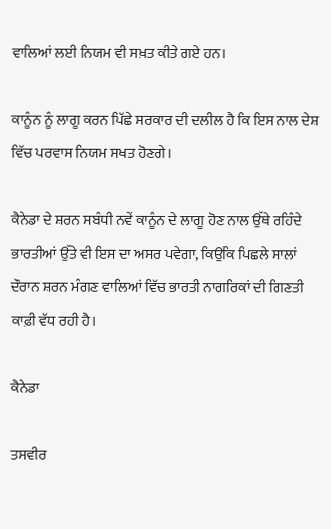ਵਾਲਿਆਂ ਲਈ ਨਿਯਮ ਵੀ ਸਖ਼ਤ ਕੀਤੇ ਗਏ ਹਨ।

ਕਾਨੂੰਨ ਨੂੰ ਲਾਗੂ ਕਰਨ ਪਿੱਛੇ ਸਰਕਾਰ ਦੀ ਦਲੀਲ ਹੈ ਕਿ ਇਸ ਨਾਲ ਦੇਸ਼ ਵਿੱਚ ਪਰਵਾਸ ਨਿਯਮ ਸਖਤ ਹੋਣਗੇ।

ਕੈਨੇਡਾ ਦੇ ਸ਼ਰਨ ਸਬੰਧੀ ਨਵੇਂ ਕਾਨੂੰਨ ਦੇ ਲਾਗੂ ਹੋਣ ਨਾਲ ਉੱਥੇ ਰਹਿੰਦੇ ਭਾਰਤੀਆਂ ਉੱਤੇ ਵੀ ਇਸ ਦਾ ਅਸਰ ਪਵੇਗਾ, ਕਿਉਂਕਿ ਪਿਛਲੇ ਸਾਲਾਂ ਦੌਰਾਨ ਸ਼ਰਨ ਮੰਗਣ ਵਾਲਿਆਂ ਵਿੱਚ ਭਾਰਤੀ ਨਾਗਰਿਕਾਂ ਦੀ ਗਿਣਤੀ ਕਾਫ਼ੀ ਵੱਧ ਰਹੀ ਹੈ।

ਕੈਨੇਡਾ

ਤਸਵੀਰ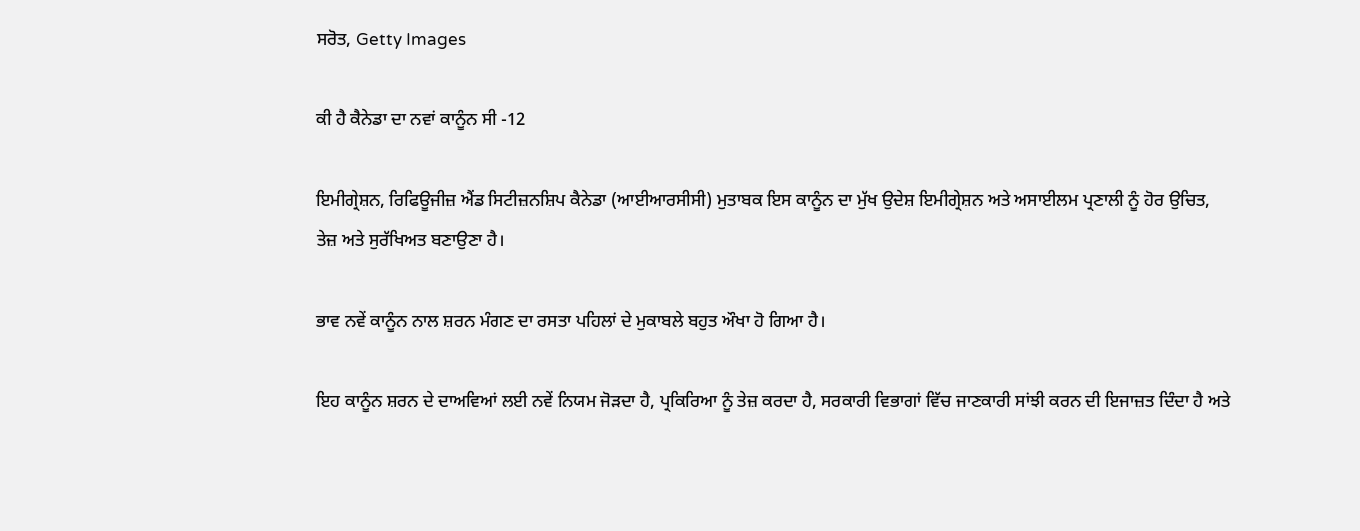ਸਰੋਤ, Getty Images

ਕੀ ਹੈ ਕੈਨੇਡਾ ਦਾ ਨਵਾਂ ਕਾਨੂੰਨ ਸੀ -12

ਇਮੀਗ੍ਰੇਸ਼ਨ, ਰਿਫਿਊਜੀਜ਼ ਐਂਡ ਸਿਟੀਜ਼ਨਸ਼ਿਪ ਕੈਨੇਡਾ (ਆਈਆਰਸੀਸੀ) ਮੁਤਾਬਕ ਇਸ ਕਾਨੂੰਨ ਦਾ ਮੁੱਖ ਉਦੇਸ਼ ਇਮੀਗ੍ਰੇਸ਼ਨ ਅਤੇ ਅਸਾਈਲਮ ਪ੍ਰਣਾਲੀ ਨੂੰ ਹੋਰ ਉਚਿਤ, ਤੇਜ਼ ਅਤੇ ਸੁਰੱਖਿਅਤ ਬਣਾਉਣਾ ਹੈ।

ਭਾਵ ਨਵੇਂ ਕਾਨੂੰਨ ਨਾਲ ਸ਼ਰਨ ਮੰਗਣ ਦਾ ਰਸਤਾ ਪਹਿਲਾਂ ਦੇ ਮੁਕਾਬਲੇ ਬਹੁਤ ਔਖਾ ਹੋ ਗਿਆ ਹੈ।

ਇਹ ਕਾਨੂੰਨ ਸ਼ਰਨ ਦੇ ਦਾਅਵਿਆਂ ਲਈ ਨਵੇਂ ਨਿਯਮ ਜੋੜਦਾ ਹੈ, ਪ੍ਰਕਿਰਿਆ ਨੂੰ ਤੇਜ਼ ਕਰਦਾ ਹੈ, ਸਰਕਾਰੀ ਵਿਭਾਗਾਂ ਵਿੱਚ ਜਾਣਕਾਰੀ ਸਾਂਝੀ ਕਰਨ ਦੀ ਇਜਾਜ਼ਤ ਦਿੰਦਾ ਹੈ ਅਤੇ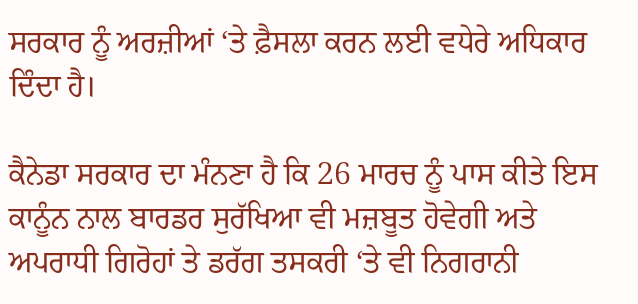ਸਰਕਾਰ ਨੂੰ ਅਰਜ਼ੀਆਂ ‘ਤੇ ਫ਼ੈਸਲਾ ਕਰਨ ਲਈ ਵਧੇਰੇ ਅਧਿਕਾਰ ਦਿੰਦਾ ਹੈ।

ਕੈਨੇਡਾ ਸਰਕਾਰ ਦਾ ਮੰਨਣਾ ਹੈ ਕਿ 26 ਮਾਰਚ ਨੂੰ ਪਾਸ ਕੀਤੇ ਇਸ ਕਾਨੂੰਨ ਨਾਲ ਬਾਰਡਰ ਸੁਰੱਖਿਆ ਵੀ ਮਜ਼ਬੂਤ ਹੋਵੇਗੀ ਅਤੇ ਅਪਰਾਧੀ ਗਿਰੋਹਾਂ ਤੇ ਡਰੱਗ ਤਸਕਰੀ ‘ਤੇ ਵੀ ਨਿਗਰਾਨੀ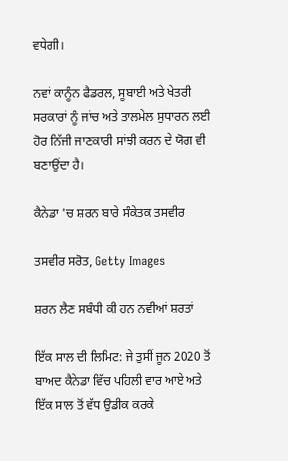ਵਧੇਗੀ।

ਨਵਾਂ ਕਾਨੂੰਨ ਫੈਡਰਲ, ਸੂਬਾਈ ਅਤੇ ਖੇਤਰੀ ਸਰਕਾਰਾਂ ਨੂੰ ਜਾਂਚ ਅਤੇ ਤਾਲਮੇਲ ਸੁਧਾਰਨ ਲਈ ਹੋਰ ਨਿੱਜੀ ਜਾਣਕਾਰੀ ਸਾਂਝੀ ਕਰਨ ਦੇ ਯੋਗ ਵੀ ਬਣਾਉਂਦਾ ਹੈ।

ਕੈਨੇਡਾ 'ਚ ਸ਼ਰਨ ਬਾਰੇ ਸੰਕੇਤਕ ਤਸਵੀਰ

ਤਸਵੀਰ ਸਰੋਤ, Getty Images

ਸ਼ਰਨ ਲੈਣ ਸਬੰਧੀ ਕੀ ਹਨ ਨਵੀਆਂ ਸ਼ਰਤਾਂ

ਇੱਕ ਸਾਲ ਦੀ ਲਿਮਿਟ: ਜੇ ਤੁਸੀਂ ਜੂਨ 2020 ਤੋਂ ਬਾਅਦ ਕੈਨੇਡਾ ਵਿੱਚ ਪਹਿਲੀ ਵਾਰ ਆਏ ਅਤੇ ਇੱਕ ਸਾਲ ਤੋਂ ਵੱਧ ਉਡੀਕ ਕਰਕੇ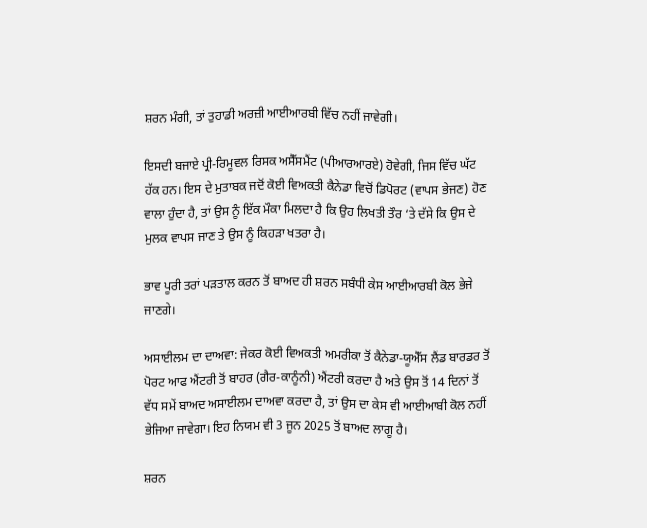ਸ਼ਰਨ ਮੰਗੀ, ਤਾਂ ਤੁਹਾਡੀ ਅਰਜ਼ੀ ਆਈਆਰਬੀ ਵਿੱਚ ਨਹੀਂ ਜਾਵੇਗੀ।

ਇਸਦੀ ਬਜਾਏ ਪ੍ਰੀ-ਰਿਮੂਵਲ ਰਿਸਕ ਅਸੈੱਸਮੈਂਟ (ਪੀਆਰਆਰਏ) ਹੋਵੇਗੀ, ਜਿਸ ਵਿੱਚ ਘੱਟ ਹੱਕ ਹਨ। ਇਸ ਦੇ ਮੁਤਾਬਕ ਜਦੋਂ ਕੋਈ ਵਿਅਕਤੀ ਕੈਨੇਡਾ ਵਿਚੋਂ ਡਿਪੋਰਟ (ਵਾਪਸ ਭੇਜਣ) ਹੋਣ ਵਾਲਾ ਹੁੰਦਾ ਹੈ, ਤਾਂ ਉਸ ਨੂੰ ਇੱਕ ਮੌਕਾ ਮਿਲਦਾ ਹੈ ਕਿ ਉਹ ਲਿਖਤੀ ਤੌਰ ‘ਤੇ ਦੱਸੇ ਕਿ ਉਸ ਦੇ ਮੁਲਕ ਵਾਪਸ ਜਾਣ ਤੇ ਉਸ ਨੂੰ ਕਿਹੜਾ ਖਤਰਾ ਹੈ।

ਭਾਵ ਪੂਰੀ ਤਰਾਂ ਪੜਤਾਲ ਕਰਨ ਤੋਂ ਬਾਅਦ ਹੀ ਸ਼ਰਨ ਸਬੰਧੀ ਕੇਸ ਆਈਆਰਬੀ ਕੋਲ ਭੇਜੇ ਜਾਣਗੇ।

ਅਸਾਈਲਮ ਦਾ ਦਾਅਵਾ: ਜੇਕਰ ਕੋਈ ਵਿਅਕਤੀ ਅਮਰੀਕਾ ਤੋਂ ਕੈਨੇਡਾ-ਯੂਐੱਸ ਲੈਂਡ ਬਾਰਡਰ ਤੋਂ ਪੋਰਟ ਆਫ ਐਂਟਰੀ ਤੋਂ ਬਾਹਰ (ਗੈਰ-ਕਾਨੂੰਨੀ) ਐਂਟਰੀ ਕਰਦਾ ਹੈ ਅਤੇ ਉਸ ਤੋਂ 14 ਦਿਨਾਂ ਤੋਂ ਵੱਧ ਸਮੇਂ ਬਾਅਦ ਅਸਾਈਲਮ ਦਾਅਵਾ ਕਰਦਾ ਹੈ, ਤਾਂ ਉਸ ਦਾ ਕੇਸ ਵੀ ਆਈਆਬੀ ਕੋਲ ਨਹੀਂ ਭੇਜਿਆ ਜਾਵੇਗਾ। ਇਹ ਨਿਯਮ ਵੀ 3 ਜੂਨ 2025 ਤੋਂ ਬਾਅਦ ਲਾਗੂ ਹੈ।

ਸ਼ਰਨ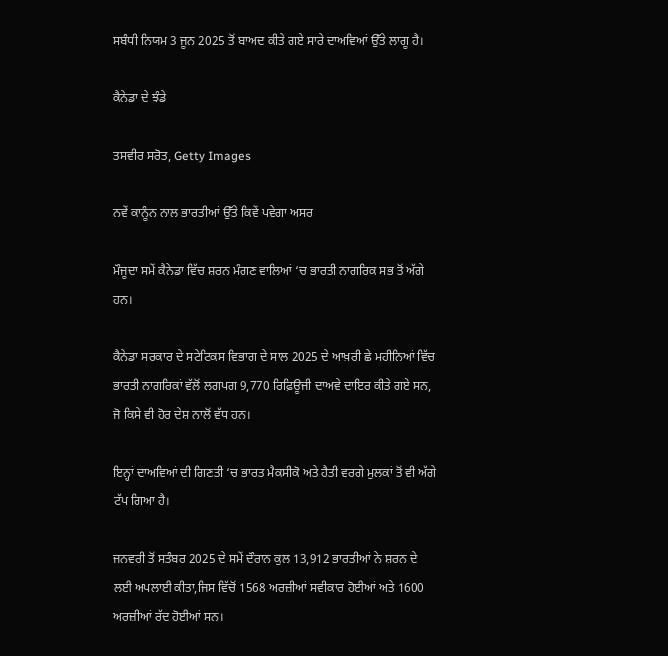ਸਬੰਧੀ ਨਿਯਮ 3 ਜੂਨ 2025 ਤੋਂ ਬਾਅਦ ਕੀਤੇ ਗਏ ਸਾਰੇ ਦਾਅਵਿਆਂ ਉੱਤੇ ਲਾਗੂ ਹੈ।

ਕੈਨੇਡਾ ਦੇ ਝੰਡੇ

ਤਸਵੀਰ ਸਰੋਤ, Getty Images

ਨਵੇਂ ਕਾਨੂੰਨ ਨਾਲ ਭਾਰਤੀਆਂ ਉੱਤੇ ਕਿਵੇਂ ਪਵੇਗਾ ਅਸਰ

ਮੌਜੂਦਾ ਸਮੇਂ ਕੈਨੇਡਾ ਵਿੱਚ ਸ਼ਰਨ ਮੰਗਣ ਵਾਲਿਆਂ ‘ਚ ਭਾਰਤੀ ਨਾਗਰਿਕ ਸਭ ਤੋਂ ਅੱਗੇ ਹਨ।

ਕੈਨੇਡਾ ਸਰਕਾਰ ਦੇ ਸਟੇਟਿਕਸ ਵਿਭਾਗ ਦੇ ਸਾਲ 2025 ਦੇ ਆਖ਼ਰੀ ਛੇ ਮਹੀਨਿਆਂ ਵਿੱਚ ਭਾਰਤੀ ਨਾਗਰਿਕਾਂ ਵੱਲੋਂ ਲਗਪਗ 9,770 ਰਿਫ਼ਿਊਜੀ ਦਾਅਵੇ ਦਾਇਰ ਕੀਤੇ ਗਏ ਸਨ, ਜੋ ਕਿਸੇ ਵੀ ਹੋਰ ਦੇਸ਼ ਨਾਲੋਂ ਵੱਧ ਹਨ।

ਇਨ੍ਹਾਂ ਦਾਅਵਿਆਂ ਦੀ ਗਿਣਤੀ ‘ਚ ਭਾਰਤ ਮੈਕਸੀਕੋ ਅਤੇ ਹੈਤੀ ਵਰਗੇ ਮੁਲਕਾਂ ਤੋਂ ਵੀ ਅੱਗੇ ਟੱਪ ਗਿਆ ਹੈ।

ਜਨਵਰੀ ਤੋਂ ਸਤੰਬਰ 2025 ਦੇ ਸਮੇਂ ਦੌਰਾਨ ਕੁਲ 13,912 ਭਾਰਤੀਆਂ ਨੇ ਸ਼ਰਨ ਦੇ ਲਈ ਅਪਲਾਈ ਕੀਤਾ,ਜਿਸ ਵਿੱਚੋਂ 1568 ਅਰਜ਼ੀਆਂ ਸਵੀਕਾਰ ਹੋਈਆਂ ਅਤੇ 1600 ਅਰਜ਼ੀਆਂ ਰੱਦ ਹੋਈਆਂ ਸਨ।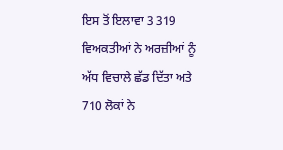ਇਸ ਤੋਂ ਇਲਾਵਾ 3 319 ਵਿਅਕਤੀਆਂ ਨੇ ਅਰਜ਼ੀਆਂ ਨੂੰ ਅੱਧ ਵਿਚਾਲੇ ਛੱਡ ਦਿੱਤਾ ਅਤੇ 710 ਲੋਕਾਂ ਨੇ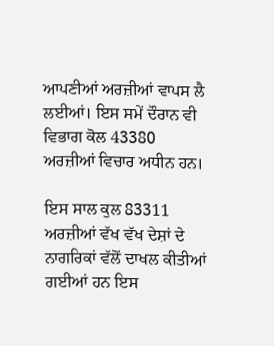ਆਪਣੀਆਂ ਅਰਜ਼ੀਆਂ ਵਾਪਸ ਲੈ ਲਈਆਂ। ਇਸ ਸਮੇਂ ਦੌਰਾਨ ਵੀ ਵਿਭਾਗ ਕੋਲ 43380 ਅਰਜ਼ੀਆਂ ਵਿਚਾਰ ਅਧੀਨ ਹਨ।

ਇਸ ਸਾਲ ਕੁਲ 83311 ਅਰਜ਼ੀਆਂ ਵੱਖ ਵੱਖ ਦੇਸ਼ਾਂ ਦੇ ਨਾਗਰਿਕਾਂ ਵੱਲੋਂ ਦਾਖਲ ਕੀਤੀਆਂ ਗਈਆਂ ਹਨ ਇਸ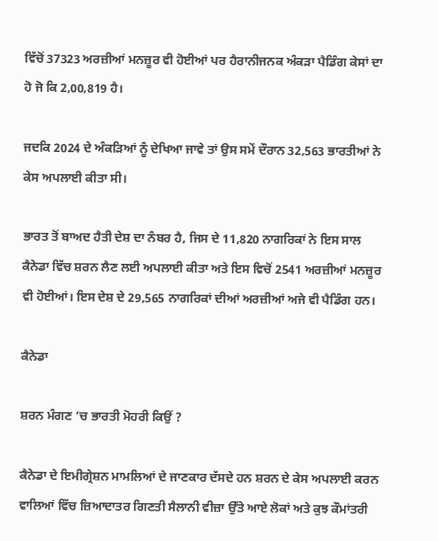ਵਿੱਚੋਂ 37323 ਅਰਜ਼ੀਆਂ ਮਨਜ਼ੂਰ ਵੀ ਹੋਈਆਂ ਪਰ ਹੈਰਾਨੀਜਨਕ ਅੰਕੜਾ ਪੈਡਿੰਗ ਕੇਸਾਂ ਦਾ ਹੋ ਜੋ ਕਿ 2,00,819 ਹੈ।

ਜਦਕਿ 2024 ਦੇ ਅੰਕੜਿਆਂ ਨੂੰ ਦੇਖਿਆ ਜਾਵੇ ਤਾਂ ਉਸ ਸਮੇਂ ਦੌਰਾਨ 32,563 ਭਾਰਤੀਆਂ ਨੇ ਕੇਸ ਅਪਲਾਈ ਕੀਤਾ ਸੀ।

ਭਾਰਤ ਤੋਂ ਬਾਅਦ ਹੈਤੀ ਦੇਸ਼ ਦਾ ਨੰਬਰ ਹੈ, ਜਿਸ ਦੇ 11,820 ਨਾਗਰਿਕਾਂ ਨੇ ਇਸ ਸਾਲ ਕੈਨੇਡਾ ਵਿੱਚ ਸ਼ਰਨ ਲੈਣ ਲਈ ਅਪਲਾਈ ਕੀਤਾ ਅਤੇ ਇਸ ਵਿਚੋਂ 2541 ਅਰਜ਼ੀਆਂ ਮਨਜ਼ੂਰ ਵੀ ਹੋਈਆਂ। ਇਸ ਦੇਸ਼ ਦੇ 29,565 ਨਾਗਰਿਕਾਂ ਦੀਆਂ ਅਰਜ਼ੀਆਂ ਅਜੇ ਵੀ ਪੈਡਿੰਗ ਹਨ।

ਕੈਨੇਡਾ

ਸ਼ਰਨ ਮੰਗਣ ‘ਚ ਭਾਰਤੀ ਮੋਹਰੀ ਕਿਉਂ ?

ਕੈਨੇਡਾ ਦੇ ਇਮੀਗ੍ਰੇਸ਼ਨ ਮਾਮਲਿਆਂ ਦੇ ਜਾਣਕਾਰ ਦੱਸਦੇ ਹਨ ਸ਼ਰਨ ਦੇ ਕੇਸ ਅਪਲਾਈ ਕਰਨ ਵਾਲਿਆਂ ਵਿੱਚ ਜ਼ਿਆਦਾਤਰ ਗਿਣਤੀ ਸੈਲਾਨੀ ਵੀਜ਼ਾ ਉੱਤੇ ਆਏ ਲੋਕਾਂ ਅਤੇ ਕੁਝ ਕੌਮਾਂਤਰੀ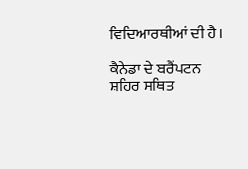ਵਿਦਿਆਰਥੀਆਂ ਦੀ ਹੈ।

ਕੈਨੇਡਾ ਦੇ ਬਰੈਂਪਟਨ ਸ਼ਹਿਰ ਸਥਿਤ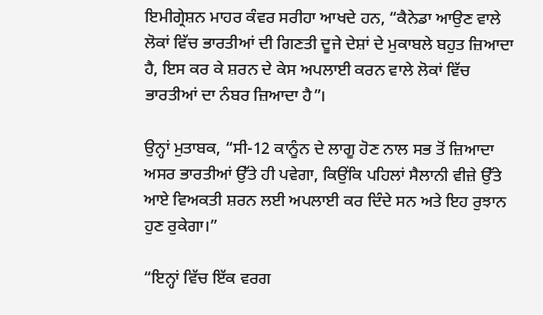ਇਮੀਗ੍ਰੇਸ਼ਨ ਮਾਹਰ ਕੰਵਰ ਸਰੀਹਾ ਆਖਦੇ ਹਨ, “ਕੈਨੇਡਾ ਆਉਣ ਵਾਲੇ ਲੋਕਾਂ ਵਿੱਚ ਭਾਰਤੀਆਂ ਦੀ ਗਿਣਤੀ ਦੂਜੇ ਦੇਸ਼ਾਂ ਦੇ ਮੁਕਾਬਲੇ ਬਹੁਤ ਜ਼ਿਆਦਾ ਹੈ, ਇਸ ਕਰ ਕੇ ਸ਼ਰਨ ਦੇ ਕੇਸ ਅਪਲਾਈ ਕਰਨ ਵਾਲੇ ਲੋਕਾਂ ਵਿੱਚ ਭਾਰਤੀਆਂ ਦਾ ਨੰਬਰ ਜ਼ਿਆਦਾ ਹੈ”।

ਉਨ੍ਹਾਂ ਮੁਤਾਬਕ, “ਸੀ-12 ਕਾਨੂੰਨ ਦੇ ਲਾਗੂ ਹੋਣ ਨਾਲ ਸਭ ਤੋਂ ਜ਼ਿਆਦਾ ਅਸਰ ਭਾਰਤੀਆਂ ਉੱਤੇ ਹੀ ਪਵੇਗਾ, ਕਿਉਂਕਿ ਪਹਿਲਾਂ ਸੈਲਾਨੀ ਵੀਜ਼ੇ ਉੱਤੇ ਆਏ ਵਿਅਕਤੀ ਸ਼ਰਨ ਲਈ ਅਪਲਾਈ ਕਰ ਦਿੰਦੇ ਸਨ ਅਤੇ ਇਹ ਰੁਝਾਨ ਹੁਣ ਰੁਕੇਗਾ।”

“ਇਨ੍ਹਾਂ ਵਿੱਚ ਇੱਕ ਵਰਗ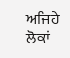ਅਜਿਹੇ ਲੋਕਾਂ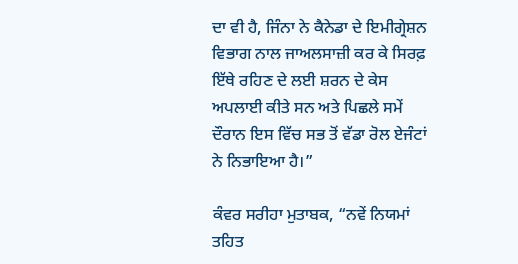ਦਾ ਵੀ ਹੈ, ਜਿੰਨਾ ਨੇ ਕੈਨੇਡਾ ਦੇ ਇਮੀਗ੍ਰੇਸ਼ਨ ਵਿਭਾਗ ਨਾਲ ਜਾਅਲਸਾਜ਼ੀ ਕਰ ਕੇ ਸਿਰਫ਼ ਇੱਥੇ ਰਹਿਣ ਦੇ ਲਈ ਸ਼ਰਨ ਦੇ ਕੇਸ ਅਪਲਾਈ ਕੀਤੇ ਸਨ ਅਤੇ ਪਿਛਲੇ ਸਮੇਂ ਦੌਰਾਨ ਇਸ ਵਿੱਚ ਸਭ ਤੋਂ ਵੱਡਾ ਰੋਲ ਏਜੰਟਾਂ ਨੇ ਨਿਭਾਇਆ ਹੈ।”

ਕੰਵਰ ਸਰੀਹਾ ਮੁਤਾਬਕ, “ਨਵੇਂ ਨਿਯਮਾਂ ਤਹਿਤ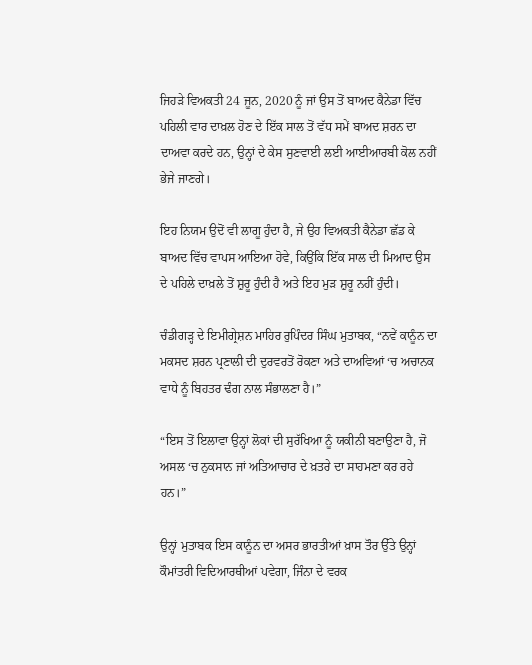ਜਿਹੜੇ ਵਿਅਕਤੀ 24 ਜੂਨ, 2020 ਨੂੰ ਜਾਂ ਉਸ ਤੋਂ ਬਾਅਦ ਕੈਨੇਡਾ ਵਿੱਚ ਪਹਿਲੀ ਵਾਰ ਦਾਖ਼ਲ ਹੋਣ ਦੇ ਇੱਕ ਸਾਲ ਤੋਂ ਵੱਧ ਸਮੇਂ ਬਾਅਦ ਸ਼ਰਨ ਦਾ ਦਾਅਵਾ ਕਰਦੇ ਹਨ, ਉਨ੍ਹਾਂ ਦੇ ਕੇਸ ਸੁਣਵਾਈ ਲਈ ਆਈਆਰਬੀ ਕੋਲ ਨਹੀਂ ਭੇਜੇ ਜਾਣਗੇ।

ਇਹ ਨਿਯਮ ਉਦੋਂ ਵੀ ਲਾਗੂ ਹੁੰਦਾ ਹੈ, ਜੇ ਉਹ ਵਿਅਕਤੀ ਕੈਨੇਡਾ ਛੱਡ ਕੇ ਬਾਅਦ ਵਿੱਚ ਵਾਪਸ ਆਇਆ ਹੋਵੇ, ਕਿਉਂਕਿ ਇੱਕ ਸਾਲ ਦੀ ਮਿਆਦ ਉਸ ਦੇ ਪਹਿਲੇ ਦਾਖ਼ਲੇ ਤੋਂ ਸ਼ੁਰੂ ਹੁੰਦੀ ਹੈ ਅਤੇ ਇਹ ਮੁੜ ਸ਼ੁਰੂ ਨਹੀਂ ਹੁੰਦੀ।

ਚੰਡੀਗੜ੍ਹ ਦੇ ਇਮੀਗ੍ਰੇਸ਼ਨ ਮਾਹਿਰ ਰੁਪਿੰਦਰ ਸਿੰਘ ਮੁਤਾਬਕ, “ਨਵੇਂ ਕਾਨੂੰਨ ਦਾ ਮਕਸਦ ਸ਼ਰਨ ਪ੍ਰਣਾਲੀ ਦੀ ਦੁਰਵਰਤੋਂ ਰੋਕਣਾ ਅਤੇ ਦਾਅਵਿਆਂ ‘ਚ ਅਚਾਨਕ ਵਾਧੇ ਨੂੰ ਬਿਹਤਰ ਢੰਗ ਨਾਲ ਸੰਭਾਲਣਾ ਹੈ।”

“ਇਸ ਤੋਂ ਇਲਾਵਾ ਉਨ੍ਹਾਂ ਲੋਕਾਂ ਦੀ ਸੁਰੱਖਿਆ ਨੂੰ ਯਕੀਨੀ ਬਣਾਉਣਾ ਹੈ, ਜੋ ਅਸਲ ‘ਚ ਨੁਕਸਾਨ ਜਾਂ ਅਤਿਆਚਾਰ ਦੇ ਖ਼ਤਰੇ ਦਾ ਸਾਹਮਣਾ ਕਰ ਰਹੇ ਹਨ।”

ਉਨ੍ਹਾਂ ਮੁਤਾਬਕ ਇਸ ਕਾਨੂੰਨ ਦਾ ਅਸਰ ਭਾਰਤੀਆਂ ਖ਼ਾਸ ਤੌਰ ਉੱਤੇ ਉਨ੍ਹਾਂ ਕੌਮਾਂਤਰੀ ਵਿਦਿਆਰਥੀਆਂ ਪਵੇਗਾ, ਜਿੰਨਾ ਦੇ ਵਰਕ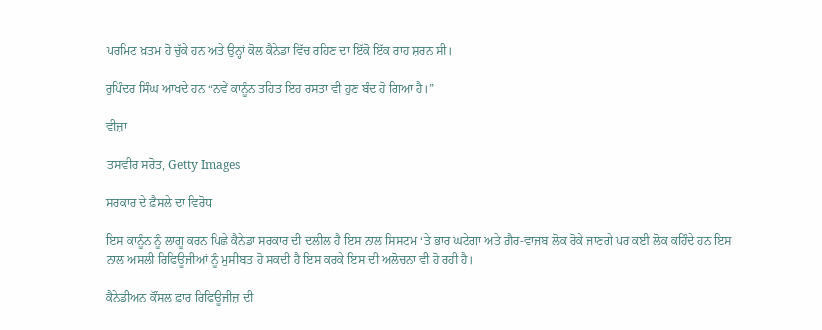ਪਰਮਿਟ ਖ਼ਤਮ ਹੋ ਚੁੱਕੇ ਹਨ ਅਤੇ ਉਨ੍ਹਾਂ ਕੋਲ ਕੈਨੇਡਾ ਵਿੱਚ ਰਹਿਣ ਦਾ ਇੱਕੋ ਇੱਕ ਰਾਹ ਸ਼ਰਨ ਸੀ।

ਰੁਪਿੰਦਰ ਸਿੰਘ ਆਖਦੇ ਹਨ “ਨਵੇਂ ਕਾਨੂੰਨ ਤਹਿਤ ਇਹ ਰਸਤਾ ਵੀ ਹੁਣ ਬੰਦ ਹੋ ਗਿਆ ਹੈ।”

ਵੀਜ਼ਾ

ਤਸਵੀਰ ਸਰੋਤ, Getty Images

ਸਰਕਾਰ ਦੇ ਫ਼ੈਸਲੇ ਦਾ ਵਿਰੋਧ

ਇਸ ਕਾਨੂੰਨ ਨੂੰ ਲਾਗੂ ਕਰਨ ਪਿਛੇ ਕੈਨੇਡਾ ਸਰਕਾਰ ਦੀ ਦਲੀਲ ਹੈ ਇਸ ਨਾਲ ਸਿਸਟਮ ‘ਤੇ ਭਾਰ ਘਟੇਗਾ ਅਤੇ ਗ਼ੈਰ-ਵਾਜਬ ਲੋਕ ਰੋਕੇ ਜਾਣਗੇ ਪਰ ਕਈ ਲੋਕ ਕਹਿੰਦੇ ਹਨ ਇਸ ਨਾਲ ਅਸਲੀ ਰਿਫਿਊਜੀਆਂ ਨੂੰ ਮੁਸੀਬਤ ਹੋ ਸਕਦੀ ਹੈ ਇਸ ਕਰਕੇ ਇਸ ਦੀ ਅਲੋਚਨਾ ਵੀ ਹੋ ਰਹੀ ਹੈ।

ਕੈਨੇਡੀਅਨ ਕੌਂਸਲ ਫ਼ਾਰ ਰਿਫਿਊਜੀਜ਼ ਦੀ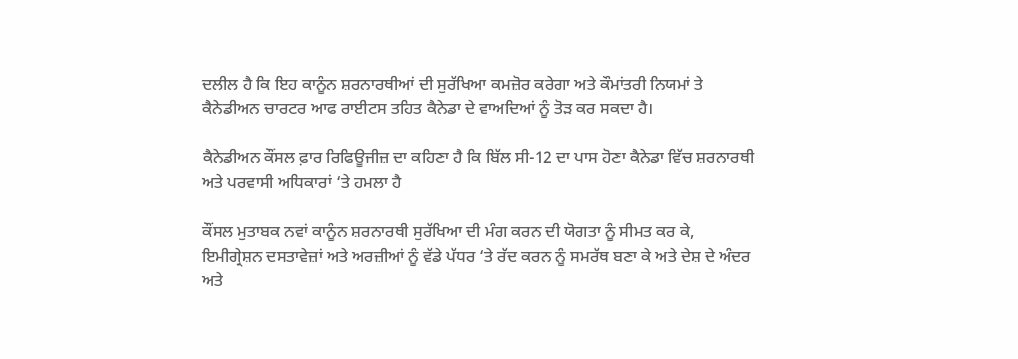ਦਲੀਲ ਹੈ ਕਿ ਇਹ ਕਾਨੂੰਨ ਸ਼ਰਨਾਰਥੀਆਂ ਦੀ ਸੁਰੱਖਿਆ ਕਮਜ਼ੋਰ ਕਰੇਗਾ ਅਤੇ ਕੌਮਾਂਤਰੀ ਨਿਯਮਾਂ ਤੇ ਕੈਨੇਡੀਅਨ ਚਾਰਟਰ ਆਫ ਰਾਈਟਸ ਤਹਿਤ ਕੈਨੇਡਾ ਦੇ ਵਾਅਦਿਆਂ ਨੂੰ ਤੋੜ ਕਰ ਸਕਦਾ ਹੈ।

ਕੈਨੇਡੀਅਨ ਕੌਂਸਲ ਫ਼ਾਰ ਰਿਫਿਊਜੀਜ਼ ਦਾ ਕਹਿਣਾ ਹੈ ਕਿ ਬਿੱਲ ਸੀ-12 ਦਾ ਪਾਸ ਹੋਣਾ ਕੈਨੇਡਾ ਵਿੱਚ ਸ਼ਰਨਾਰਥੀ ਅਤੇ ਪਰਵਾਸੀ ਅਧਿਕਾਰਾਂ ‘ਤੇ ਹਮਲਾ ਹੈ

ਕੌਂਸਲ ਮੁਤਾਬਕ ਨਵਾਂ ਕਾਨੂੰਨ ਸ਼ਰਨਾਰਥੀ ਸੁਰੱਖਿਆ ਦੀ ਮੰਗ ਕਰਨ ਦੀ ਯੋਗਤਾ ਨੂੰ ਸੀਮਤ ਕਰ ਕੇ, ਇਮੀਗ੍ਰੇਸ਼ਨ ਦਸਤਾਵੇਜ਼ਾਂ ਅਤੇ ਅਰਜ਼ੀਆਂ ਨੂੰ ਵੱਡੇ ਪੱਧਰ ‘ਤੇ ਰੱਦ ਕਰਨ ਨੂੰ ਸਮਰੱਥ ਬਣਾ ਕੇ ਅਤੇ ਦੇਸ਼ ਦੇ ਅੰਦਰ ਅਤੇ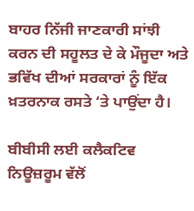ਬਾਹਰ ਨਿੱਜੀ ਜਾਣਕਾਰੀ ਸਾਂਝੀ ਕਰਨ ਦੀ ਸਹੂਲਤ ਦੇ ਕੇ ਮੌਜੂਦਾ ਅਤੇ ਭਵਿੱਖ ਦੀਆਂ ਸਰਕਾਰਾਂ ਨੂੰ ਇੱਕ ਖ਼ਤਰਨਾਕ ਰਸਤੇ ‘ਤੇ ਪਾਉਂਦਾ ਹੈ।

ਬੀਬੀਸੀ ਲਈ ਕਲੈਕਟਿਵ ਨਿਊਜ਼ਰੂਮ ਵੱਲੋਂ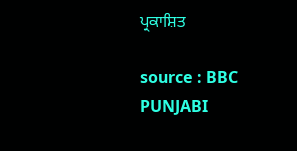ਪ੍ਰਕਾਸ਼ਿਤ

source : BBC PUNJABI